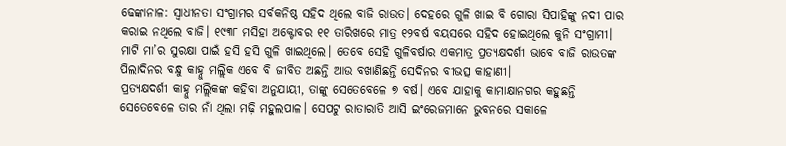ଢେଙ୍କାନାଳ: ସ୍ବାଧୀନତା ସଂଗ୍ରାମର ସର୍ବକନିଷ୍ଠ ସହିଦ ଥିଲେ ବାଜି ରାଉତ। ଦେହରେ ଗୁଳି ଖାଇ ବି ଗୋରା ସିପାହିଙ୍କୁ ନଦୀ ପାର କରାଇ ନଥିଲେ ବାଜି। ୧୯୩୮ ମସିହା ଅକ୍ଟୋବର ୧୧ ତାରିଖରେ ମାତ୍ର ୧୨ବର୍ଷ ବୟସରେ ସହିଦ ହୋଇଥିଲେ କୁନି ସଂଗ୍ରାମୀ। ମାଟି ମା’ର ସୁରକ୍ଷା ପାଇଁ ହସି ହସି ଗୁଳି ଖାଇଥିଲେ। ତେବେ ସେହି ଗୁଳିବର୍ଷାର ଏକମାତ୍ର ପ୍ରତ୍ୟକ୍ଷଦର୍ଶୀ ଭାବେ ବାଜି ରାଉତଙ୍କ ପିଲାଦିନର ବନ୍ଧୁ କାହ୍ନୁ ମଲ୍ଲିକ ଏବେ ବି ଜୀବିତ ଅଛନ୍ତି ଆଉ ବଖାଣିଛନ୍ତି ସେଦିନର ବୀଭତ୍ସ କାହାଣୀ।
ପ୍ରତ୍ୟକ୍ଷଦର୍ଶୀ କାହ୍ନୁ ମଲ୍ଲିକଙ୍କ କହିବା ଅନୁଯାୟୀ, ତାଙ୍କୁ ସେତେବେଳେ ୭ ବର୍ଷ। ଏବେ ଯାହାକୁ କାମାକ୍ଷାନଗର କହୁଛନ୍ତି ସେତେବେଳେ ତାର ନାଁ ଥିଲା ମଢ଼ି ମହୁଲପାଳ। ସେପଟୁ ରାତାରାତି ଆସି ଇଂରେଜମାନେ ଭୁବନରେ ସକାଳେ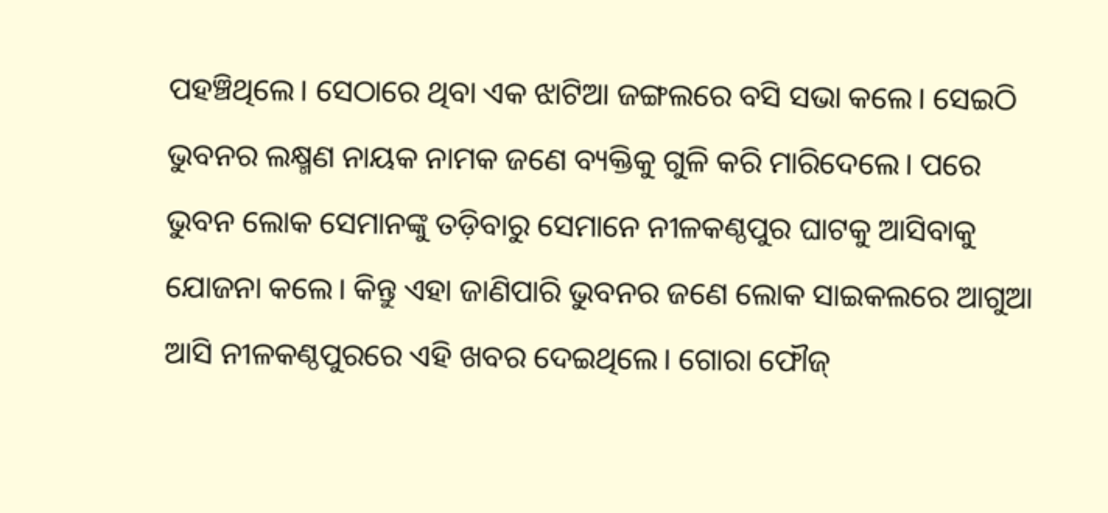ପହଞ୍ଚିଥିଲେ। ସେଠାରେ ଥିବା ଏକ ଝାଟିଆ ଜଙ୍ଗଲରେ ବସି ସଭା କଲେ। ସେଇଠି ଭୁବନର ଲକ୍ଷ୍ମଣ ନାୟକ ନାମକ ଜଣେ ବ୍ୟକ୍ତିକୁ ଗୁଳି କରି ମାରିଦେଲେ। ପରେ ଭୁବନ ଲୋକ ସେମାନଙ୍କୁ ତଡ଼ିବାରୁ ସେମାନେ ନୀଳକଣ୍ଠପୁର ଘାଟକୁ ଆସିବାକୁ ଯୋଜନା କଲେ। କିନ୍ତୁ ଏହା ଜାଣିପାରି ଭୁବନର ଜଣେ ଲୋକ ସାଇକଲରେ ଆଗୁଆ ଆସି ନୀଳକଣ୍ଠପୁରରେ ଏହି ଖବର ଦେଇଥିଲେ। ଗୋରା ଫୌଜ୍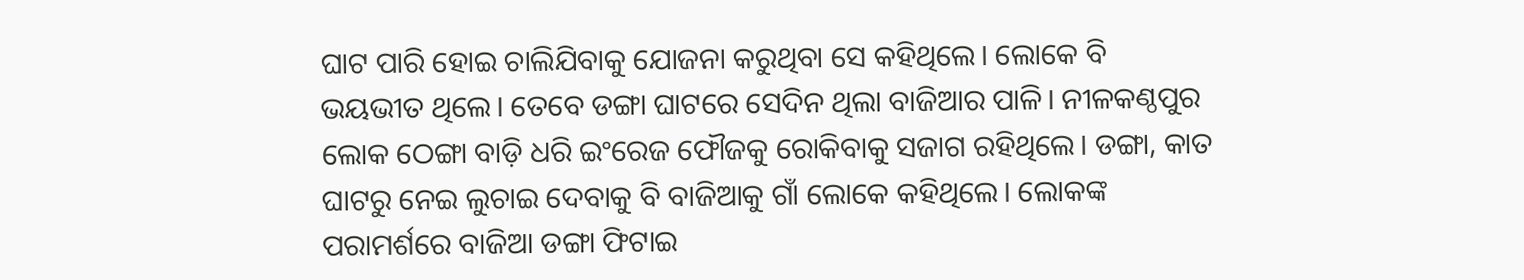ଘାଟ ପାରି ହୋଇ ଚାଲିଯିବାକୁ ଯୋଜନା କରୁଥିବା ସେ କହିଥିଲେ। ଲୋକେ ବି ଭୟଭୀତ ଥିଲେ। ତେବେ ଡଙ୍ଗା ଘାଟରେ ସେଦିନ ଥିଲା ବାଜିଆର ପାଳି। ନୀଳକଣ୍ଠପୁର ଲୋକ ଠେଙ୍ଗା ବାଡ଼ି ଧରି ଇଂରେଜ ଫୌଜକୁ ରୋକିବାକୁ ସଜାଗ ରହିଥିଲେ। ଡଙ୍ଗା, କାତ ଘାଟରୁ ନେଇ ଲୁଚାଇ ଦେବାକୁ ବି ବାଜିଆକୁ ଗାଁ ଲୋକେ କହିଥିଲେ। ଲୋକଙ୍କ ପରାମର୍ଶରେ ବାଜିଆ ଡଙ୍ଗା ଫିଟାଇ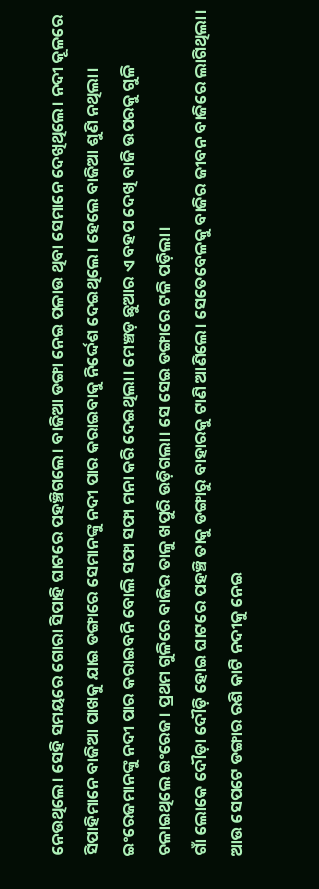ନେଉଥିଲେ। ସେହି ସମୟରେ ଗୋରା ସିପାହି ଘାଟରେ ପହଞ୍ଚିଗଲେ। ବାଜିଆ ଡଙ୍ଗା ନେଇ ପଳାଉ ଥିବା ସେମାନେ ଦେଖିଥିଲେ। ନଦୀ କୂଳରେ ସିପାହିମାନେ ବାଜିଆ ପାଖକୁ ଯାଇ ଡଙ୍ଗାରେ ସେମାନଙ୍କୁ ନଦୀ ପାର କରାଇବାକୁ ନିର୍ଦ୍ଦେଶ ଦେଇଥିଲେ। ହେଲେ ବାଜିଆ ଶୁଣି ନଥିଲା। ଇଂରେଜମାନଙ୍କୁ ନଦୀ ପାର କରାଇବନି ବୋଲି ସଫା ସଫା ମନା କରି ଦେଇଥିଲା। ମେଞ୍ଚଡ଼ ଛୁଆର ଏ ବହପ ଦେଖି ବାଜି ଉପରକୁ ଗୁଳି ଚଳାଇଥିଲେ ଇଂରେଜ। ପ୍ରଥମ ଗୁଳିରେ ବାଜିର ତାଳୁ ଖପୁରି ଉଡ଼ିଗଲା। ସେ ସେଇ ଡଙ୍ଗାରେ ଟଳି ପଡ଼ିଲା।
ଗାଁ ଲୋକେ ଦୌଡ଼ା ଦୌଡ଼ି ହୋଇ ଘାଟରେ ପହଞ୍ଚି ତାକୁ ଡଙ୍ଗାରୁ ବାହାରକୁ ଟାଣି ଆଣିଲେ। ସେତେବେଳକୁ ବାଜିର ଜୀବନ ବାଜିରେ ଲାଗିଥିଲା। ଆଉ ସେପଟେ ଡଙ୍ଗାର ରଶି କାଟି ନଦୀକୁ ନେଇ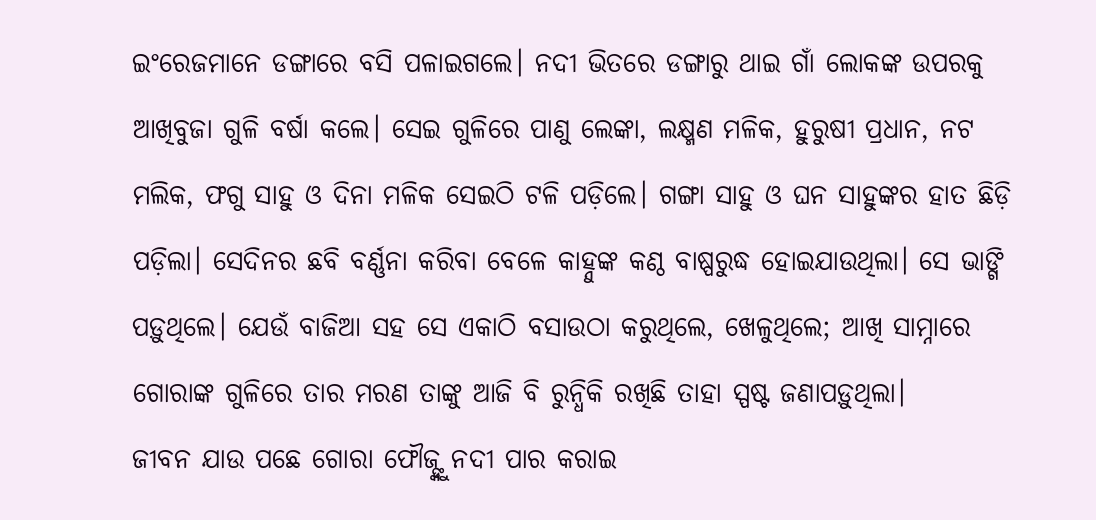ଇଂରେଜମାନେ ଡଙ୍ଗାରେ ବସି ପଳାଇଗଲେ। ନଦୀ ଭିତରେ ଡଙ୍ଗାରୁ ଥାଇ ଗାଁ ଲୋକଙ୍କ ଉପରକୁ ଆଖିବୁଜା ଗୁଳି ବର୍ଷା କଲେ। ସେଇ ଗୁଳିରେ ପାଣୁ ଲେଙ୍କା, ଲକ୍ଷ୍ମଣ ମଳିକ, ହୁରୁଷୀ ପ୍ରଧାନ, ନଟ ମଲିକ, ଫଗୁ ସାହୁ ଓ ଦିନା ମଳିକ ସେଇଠି ଟଳି ପଡ଼ିଲେ। ଗଙ୍ଗା ସାହୁ ଓ ଘନ ସାହୁଙ୍କର ହାତ ଛିଡ଼ି ପଡ଼ିଲା। ସେଦିନର ଛବି ବର୍ଣ୍ଣନା କରିବା ବେଳେ କାହ୍ନୁଙ୍କ କଣ୍ଠ ବାଷ୍ପରୁଦ୍ଧ ହୋଇଯାଉଥିଲା। ସେ ଭାଙ୍ଗି ପଡ଼ୁଥିଲେ। ଯେଉଁ ବାଜିଆ ସହ ସେ ଏକାଠି ବସାଉଠା କରୁଥିଲେ, ଖେଳୁଥିଲେ; ଆଖି ସାମ୍ନାରେ ଗୋରାଙ୍କ ଗୁଳିରେ ତାର ମରଣ ତାଙ୍କୁ ଆଜି ବି ରୁନ୍ଧିକି ରଖିଛି ତାହା ସ୍ପଷ୍ଟ ଜଣାପଡ଼ୁଥିଲା।
ଜୀବନ ଯାଉ ପଛେ ଗୋରା ଫୌଜ୍ଙ୍କୁ ନଦୀ ପାର କରାଇ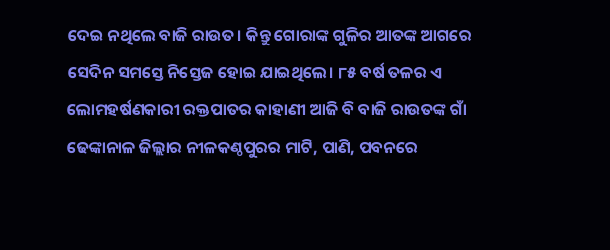ଦେଇ ନଥିଲେ ବାଜି ରାଉତ। କିନ୍ତୁ ଗୋରାଙ୍କ ଗୁଳିର ଆତଙ୍କ ଆଗରେ ସେଦିନ ସମସ୍ତେ ନିସ୍ତେଜ ହୋଇ ଯାଇଥିଲେ। ୮୫ ବର୍ଷ ତଳର ଏ ଲୋମହର୍ଷଣକାରୀ ରକ୍ତପାତର କାହାଣୀ ଆଜି ବି ବାଜି ରାଉତଙ୍କ ଗାଁ ଢେଙ୍କାନାଳ ଜିଲ୍ଲାର ନୀଳକଣ୍ଠପୁରର ମାଟି, ପାଣି, ପବନରେ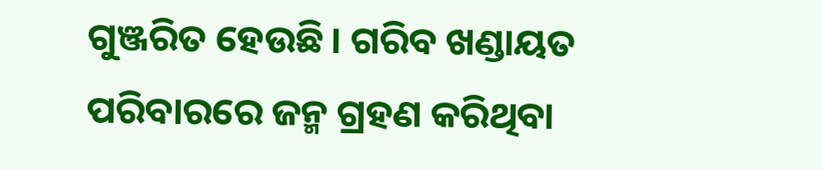ଗୁଞ୍ଜରିତ ହେଉଛି। ଗରିବ ଖଣ୍ଡାୟତ ପରିବାରରେ ଜନ୍ମ ଗ୍ରହଣ କରିଥିବା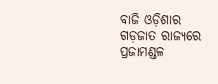ବାଜି ଓଡ଼ିଶାର ଗଡ଼ଜାତ ରାଜ୍ୟରେ ପ୍ରଜାମଣ୍ଡଳ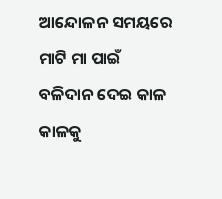ଆନ୍ଦୋଳନ ସମୟରେ ମାଟି ମା ପାଇଁ ବଳିଦାନ ଦେଇ କାଳ କାଳକୁ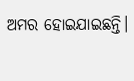ଅମର ହୋଇଯାଇଛନ୍ତି।